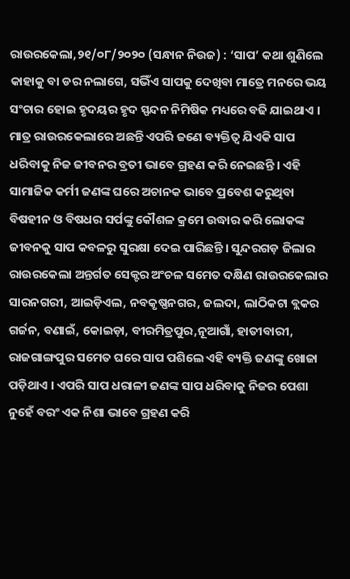ରାଉରକେଲା,୨୧/୦୮/୨୦୨୦ (ସନ୍ଧାନ ନିଉଜ) : ‘ସାପ’ କଥା ଶୁଣିଲେ କାହାକୁ ବା ଡର ନଲାଗେ, ସଭିଁଏ ସାପକୁ ଦେଖିବା ମାତ୍ରେ ମନରେ ଭୟ ସଂଚାର ହୋଇ ହୃଦୟର ହୃଦ ସ୍ପନ୍ଦନ ନିମିଷିକ ମଧ୍ୟରେ ବଢି ଯାଇଥାଏ । ମାତ୍ର ରାଉରକେଲାରେ ଅଛନ୍ତି ଏପରି ଜଣେ ବ୍ୟକ୍ତିତ୍ୱ ଯିଏକି ସାପ ଧରିବାକୁ ନିଜ ଜୀବନର ବ୍ରତୀ ଭାବେ ଗ୍ରହଣ କରି ନେଇଛନ୍ତି । ଏହି ସାମାଜିକ କର୍ମୀ ଜଣଙ୍କ ଘରେ ଅଚାନକ ଭାବେ ପ୍ରବେଶ କରୁଥିବା ବିଷହୀନ ଓ ବିଷଧର ସର୍ପଙ୍କୁ କୌଶଳ କ୍ରମେ ଉଦ୍ଧାର କରି ଲୋକଙ୍କ ଜୀବନକୁ ସାପ କବଳରୁ ସୁରକ୍ଷା ଦେଇ ପାରିଛନ୍ତି । ସୁନ୍ଦରଗଡ଼ ଜିଲାର ରାଉରକେଲା ଅନ୍ତର୍ଗତ ସେକ୍ଟର ଅଂଚଳ ସମେତ ଦକ୍ଷିଣ ରାଉରକେଲାର ସାରନଗରୀ, ଆଇଡ଼ିଏଲ, ନବକୃଷ୍ଣନଗର, ଜଲଦା, ଲାଠିକଟା ବ୍ଲକର ଗର୍ଜନ, ବଣାଇଁ, କୋଇଡ଼ା, ବୀରମିତ୍ରପୁର,ନୂଆଗାଁ, ହାତୀବାରୀ, ରାଜଗାଙ୍ଗପୁର ସମେତ ଘରେ ସାପ ପଶିଲେ ଏହି ବ୍ୟକ୍ତି ଜଣଙ୍କୁ ଖୋଜା ପଡ଼ିଥାଏ । ଏପରି ସାପ ଧରାଳୀ ଜଣଙ୍କ ସାପ ଧରିବାକୁ ନିଜର ପେଶା ନୁହେଁ ବରଂ ଏକ ନିଶା ଭାବେ ଗ୍ରହଣ କରି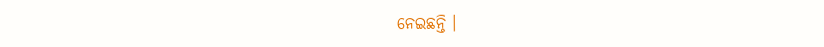ନେଇଛନ୍ତି ।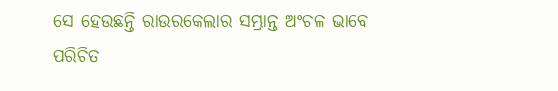ସେ ହେଉଛନ୍ତି ରାଉରକେଲାର ସମ୍ଭ୍ରାନ୍ତ ଅଂଚଳ ଭାବେ ପରିଚିତ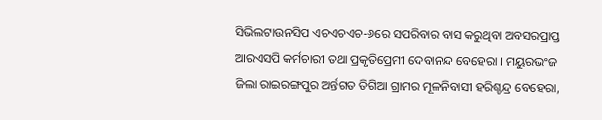ସିଭିଲଟାଉନସିପ ଏଚଏଚଏଚ-୬ରେ ସପରିବାର ବାସ କରୁଥିବା ଅବସରପ୍ରାପ୍ତ ଆରଏସପି କର୍ମଚାରୀ ତଥା ପ୍ରକୃତିପ୍ରେମୀ ଦେବାନନ୍ଦ ବେହେରା । ମୟୁରଭଂଜ ଜିଲା ରାଇରଙ୍ଗପୁର ଅର୍ନ୍ତଗତ ତିଗିଆ ଗ୍ରାମର ମୂଳନିବାସୀ ହରିଶ୍ଚନ୍ଦ୍ର ବେହେରା,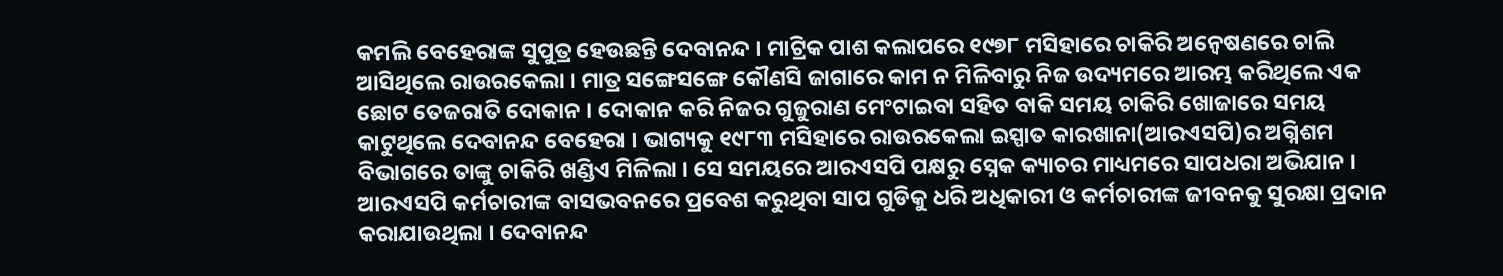କମଲି ବେହେରାଙ୍କ ସୁପୁତ୍ର ହେଉଛନ୍ତି ଦେବାନନ୍ଦ । ମାଟ୍ରିକ ପାଶ କଲାପରେ ୧୯୭୮ ମସିହାରେ ଚାକିରି ଅନ୍ୱେଷଣରେ ଚାଲି ଆସିଥିଲେ ରାଉରକେଲା । ମାତ୍ର ସଙ୍ଗେସଙ୍ଗେ କୌଣସି ଜାଗାରେ କାମ ନ ମିଳିବାରୁ ନିଜ ଉଦ୍ୟମରେ ଆରମ୍ଭ କରିଥିଲେ ଏକ ଛୋଟ ତେଜରାତି ଦୋକାନ । ଦୋକାନ କରି ନିଜର ଗୁଜୁରାଣ ମେଂଟାଇବା ସହିତ ବାକି ସମୟ ଚାକିରି ଖୋଜାରେ ସମୟ କାଟୁଥିଲେ ଦେବାନନ୍ଦ ବେହେରା । ଭାଗ୍ୟକୁ ୧୯୮୩ ମସିହାରେ ରାଉରକେଲା ଇସ୍ପାତ କାରଖାନା(ଆରଏସପି)ର ଅଗ୍ନିଶମ ବିଭାଗରେ ତାଙ୍କୁ ଚାକିରି ଖଣ୍ଡିଏ ମିଳିଲା । ସେ ସମୟରେ ଆରଏସପି ପକ୍ଷରୁ ସ୍ନେକ କ୍ୟାଚର ମାଧ୍ୟମରେ ସାପଧରା ଅଭିଯାନ । ଆରଏସପି କର୍ମଚାରୀଙ୍କ ବାସଭବନରେ ପ୍ରବେଶ କରୁଥିବା ସାପ ଗୁଡିକୁ ଧରି ଅଧିକାରୀ ଓ କର୍ମଚାରୀଙ୍କ ଜୀବନକୁ ସୁରକ୍ଷା ପ୍ରଦାନ କରାଯାଉଥିଲା । ଦେବାନନ୍ଦ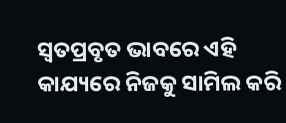ସ୍ୱତପ୍ରବୃତ ଭାବରେ ଏହି କାଯ୍ୟରେ ନିଜକୁ ସାମିଲ କରି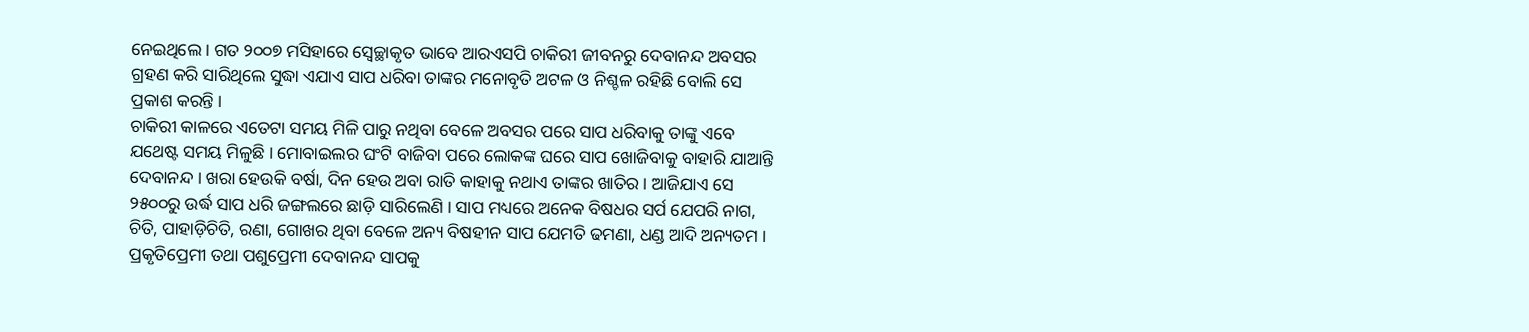ନେଇଥିଲେ । ଗତ ୨୦୦୭ ମସିହାରେ ସ୍ୱେଚ୍ଛାକୃତ ଭାବେ ଆରଏସପି ଚାକିରୀ ଜୀବନରୁ ଦେବାନନ୍ଦ ଅବସର ଗ୍ରହଣ କରି ସାରିଥିଲେ ସୁଦ୍ଧା ଏଯାଏ ସାପ ଧରିବା ତାଙ୍କର ମନୋବୃତି ଅଟଳ ଓ ନିଶ୍ଚଳ ରହିଛି ବୋଲି ସେ ପ୍ରକାଶ କରନ୍ତି ।
ଚାକିରୀ କାଳରେ ଏତେଟା ସମୟ ମିଳି ପାରୁ ନଥିବା ବେଳେ ଅବସର ପରେ ସାପ ଧରିବାକୁ ତାଙ୍କୁ ଏବେ ଯଥେଷ୍ଟ ସମୟ ମିଳୁଛି । ମୋବାଇଲର ଘଂଟି ବାଜିବା ପରେ ଲୋକଙ୍କ ଘରେ ସାପ ଖୋଜିବାକୁ ବାହାରି ଯାଆନ୍ତି ଦେବାନନ୍ଦ । ଖରା ହେଉକି ବର୍ଷା, ଦିନ ହେଉ ଅବା ରାତି କାହାକୁ ନଥାଏ ତାଙ୍କର ଖାତିର । ଆଜିଯାଏ ସେ ୨୫୦୦ରୁ ଉର୍ଦ୍ଧ ସାପ ଧରି ଜଙ୍ଗଲରେ ଛାଡ଼ି ସାରିଲେଣି । ସାପ ମଧ୍ୟରେ ଅନେକ ବିଷଧର ସର୍ପ ଯେପରି ନାଗ, ଚିତି, ପାହାଡ଼ିଚିତି, ରଣା, ଗୋଖର ଥିବା ବେଳେ ଅନ୍ୟ ବିଷହୀନ ସାପ ଯେମତି ଢମଣା, ଧଣ୍ଡ ଆଦି ଅନ୍ୟତମ । ପ୍ରକୃତିପ୍ରେମୀ ତଥା ପଶୁପ୍ରେମୀ ଦେବାନନ୍ଦ ସାପକୁ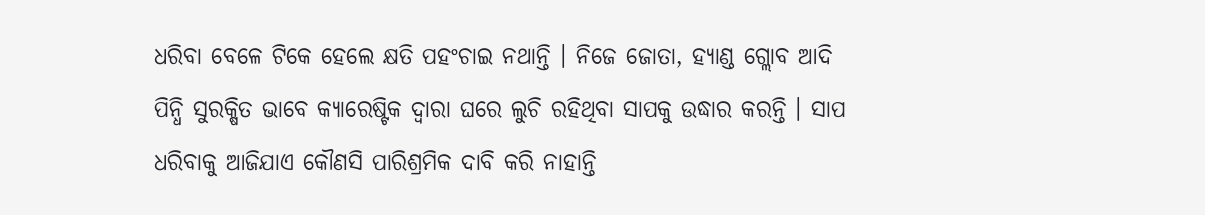ଧରିବା ବେଳେ ଟିକେ ହେଲେ କ୍ଷତି ପହଂଚାଇ ନଥାନ୍ତି । ନିଜେ ଜୋତା, ହ୍ୟାଣ୍ଡ ଗ୍ଲୋବ ଆଦି ପିନ୍ଧି ସୁରକ୍ଷିତ ଭାବେ କ୍ୟାରେଷ୍ଟିକ ଦ୍ୱାରା ଘରେ ଲୁଚି ରହିଥିବା ସାପକୁ ଉଦ୍ଧାର କରନ୍ତି । ସାପ ଧରିବାକୁ ଆଜିଯାଏ କୌଣସି ପାରିଶ୍ରମିକ ଦାବି କରି ନାହାନ୍ତି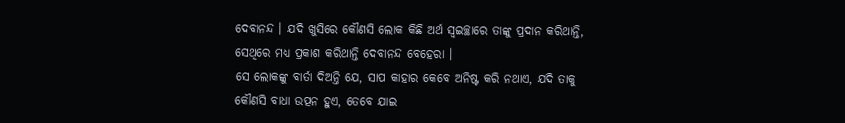ଦେବାନନ୍ଦ । ଯଦି ଖୁସିରେ କୌଣସି ଲୋକ କିଛି ଅର୍ଥ ସ୍ୱଇଚ୍ଛାରେ ତାଙ୍କୁ ପ୍ରଦାନ କରିଥାନ୍ତି, ସେଥିରେ ମଧ୍ୟ ପ୍ରକାଶ କରିଥାନ୍ତି ଦେବାନନ୍ଦ ବେହେରା ।
ସେ ଲୋକଙ୍କୁ ବାର୍ତା ଦିଅନ୍ତି ଯେ, ସାପ କାହାର କେବେ ଅନିଷ୍ଟ କରି ନଥାଏ, ଯଦି ତାକୁ କୌଣସି ବାଧା ଉତ୍ପନ ହୁଏ, ତେବେ ଯାଇ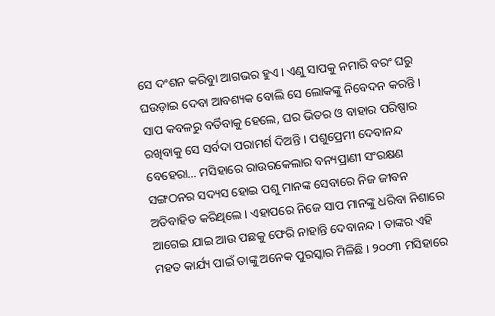ସେ ଦଂଶନ କରିବାୁ ଆଗଭର ହୁଏ । ଏଣୁ ସାପକୁ ନମାରି ବରଂ ଘରୁ ଘଉଡ଼ାଇ ଦେବା ଆବଶ୍ୟକ ବୋଲି ସେ ଲୋକଙ୍କୁ ନିବେଦନ କରନ୍ତି । ସାପ କବଳରୁ ବର୍ତିବାକୁ ହେଲେ, ଘର ଭିତର ଓ ବାହାର ପରିଷ୍ପାର ରଖିବାକୁ ସେ ସର୍ବଦା ପରାମର୍ଶ ଦିଅନ୍ତି । ପଶୁପ୍ରେମୀ ଦେବାନନ୍ଦ ବେହେରା… ମସିହାରେ ରାଉରକେଲାର ବନ୍ୟପ୍ରାଣୀ ସଂରକ୍ଷଣ ସଙ୍ଗଠନର ସଦ୍ୟସ ହୋଇ ପଶୁ ମାନଙ୍କ ସେବାରେ ନିଜ ଜୀବନ ଅତିବାହିତ କରିଥିଲେ । ଏହାପରେ ନିଜେ ସାପ ମାନଙ୍କୁ ଧରିବା ନିଶାରେ ଆଗେଇ ଯାଇ ଆଉ ପଛକୁ ଫେରି ନାହାନ୍ତି ଦେବାନନ୍ଦ । ତାଙ୍କର ଏହି ମହତ କାର୍ଯ୍ୟ ପାଇଁ ତାଙ୍କୁ ଅନେକ ପୁରସ୍କାର ମିଳିଛି । ୨୦୦୩ ମସିହାରେ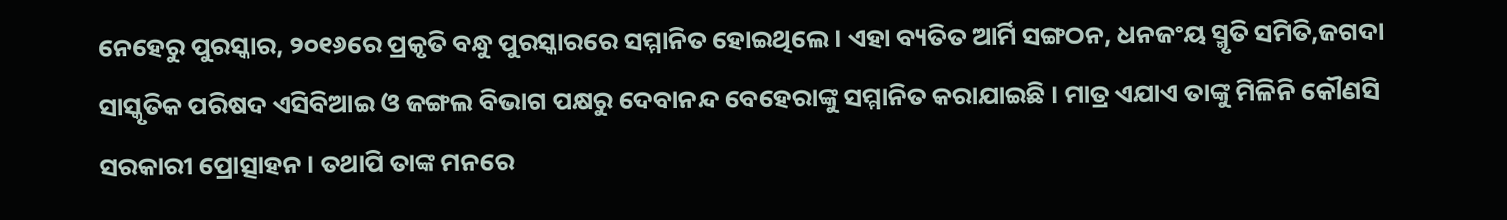ନେହେରୁ ପୁରସ୍କାର, ୨୦୧୬ରେ ପ୍ରକୃତି ବନ୍ଧୁ ପୁରସ୍କାରରେ ସମ୍ମାନିତ ହୋଇଥିଲେ । ଏହା ବ୍ୟତିତ ଆର୍ମି ସଙ୍ଗଠନ, ଧନଜଂୟ ସ୍ମୃତି ସମିତି,ଜଗଦା ସାସ୍କୃତିକ ପରିଷଦ ଏସିବିଆଇ ଓ ଜଙ୍ଗଲ ବିଭାଗ ପକ୍ଷରୁ ଦେବାନନ୍ଦ ବେହେରାଙ୍କୁ ସମ୍ମାନିତ କରାଯାଇଛି । ମାତ୍ର ଏଯାଏ ତାଙ୍କୁ ମିଳିନି କୌଣସି ସରକାରୀ ପ୍ରୋତ୍ସାହନ । ତଥାପି ତାଙ୍କ ମନରେ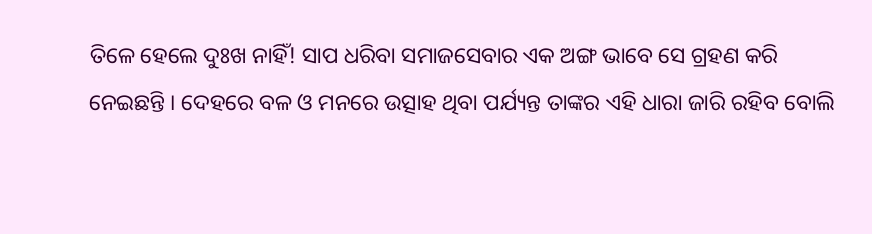ତିଳେ ହେଲେ ଦୁଃଖ ନାହିଁ! ସାପ ଧରିବା ସମାଜସେବାର ଏକ ଅଙ୍ଗ ଭାବେ ସେ ଗ୍ରହଣ କରି ନେଇଛନ୍ତି । ଦେହରେ ବଳ ଓ ମନରେ ଉତ୍ସାହ ଥିବା ପର୍ଯ୍ୟନ୍ତ ତାଙ୍କର ଏହି ଧାରା ଜାରି ରହିବ ବୋଲି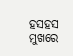ହସହସ ମୁଖରେ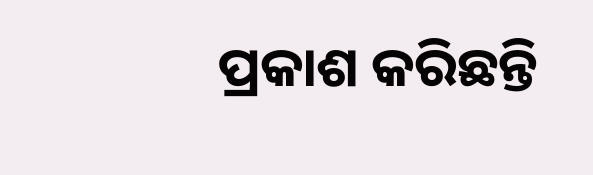ପ୍ରକାଶ କରିଛନ୍ତି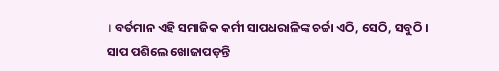। ବର୍ତମାନ ଏହି ସମାଜିକ କର୍ମୀ ସାପଧରାଳିଙ୍କ ଚର୍ଚ୍ଚା ଏଠି, ସେଠି, ସବୁଠି ।
ସାପ ପଶିଲେ ଖୋଜାପଡ଼ନ୍ତି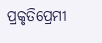ପ୍ରକୃତିପ୍ରେମୀ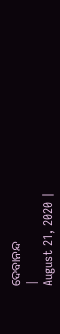ଦେବାନନ୍ଦ
|
August 21, 2020 |